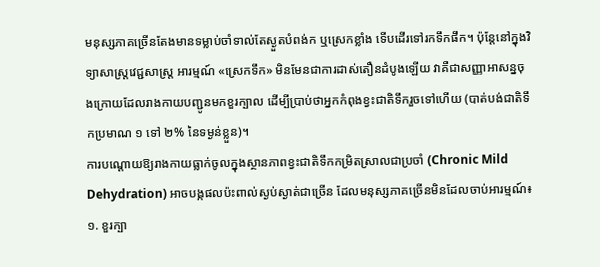មនុស្សភាគច្រើនតែងមានទម្លាប់ចាំទាល់តែស្ងួតបំពង់ក ឬស្រេកខ្លាំង ទើបដើរទៅរកទឹកផឹក។ ប៉ុន្តែនៅក្នុងវិទ្យាសាស្ត្រវេជ្ជសាស្ត្រ អារម្មណ៍ «ស្រេកទឹក» មិនមែនជាការដាស់តឿនដំបូងឡើយ វាគឺជាសញ្ញាអាសន្នចុងក្រោយដែលរាងកាយបញ្ជូនមកខួរក្បាល ដើម្បីប្រាប់ថាអ្នកកំពុងខ្វះជាតិទឹករួចទៅហើយ (បាត់បង់ជាតិទឹកប្រមាណ ១ ទៅ ២% នៃទម្ងន់ខ្លួន)។
ការបណ្តោយឱ្យរាងកាយធ្លាក់ចូលក្នុងស្ថានភាពខ្វះជាតិទឹកកម្រិតស្រាលជាប្រចាំ (Chronic Mild Dehydration) អាចបង្កផលប៉ះពាល់ស្ងប់ស្ងាត់ជាច្រើន ដែលមនុស្សភាគច្រើនមិនដែលចាប់អារម្មណ៍៖
១. ខួរក្បា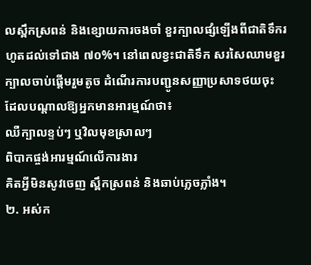លស្ពឹកស្រពន់ និងខ្សោយការចងចាំ ខួរក្បាលផ្សំឡើងពីជាតិទឹករហូតដល់ទៅជាង ៧០%។ នៅពេលខ្វះជាតិទឹក សរសៃឈាមខួរក្បាលចាប់ផ្តើមរួមតូច ដំណើរការបញ្ជូនសញ្ញាប្រសាទថយចុះ ដែលបណ្តាលឱ្យអ្នកមានអារម្មណ៍ថា៖
ឈឺក្បាលខ្ទប់ៗ ឬវិលមុខស្រាលៗ
ពិបាកផ្ចង់អារម្មណ៍លើការងារ
គិតអ្វីមិនសូវចេញ ស្ពឹកស្រពន់ និងឆាប់ភ្លេចភ្លាំង។
២. អស់ក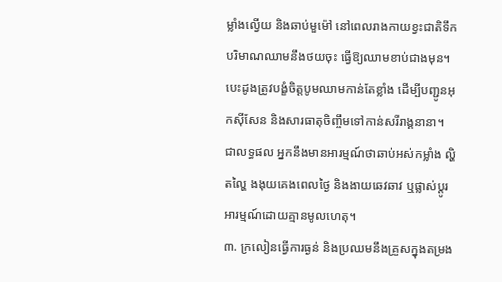ម្លាំងល្វើយ និងឆាប់មួម៉ៅ នៅពេលរាងកាយខ្វះជាតិទឹក បរិមាណឈាមនឹងថយចុះ ធ្វើឱ្យឈាមខាប់ជាងមុន។ បេះដូងត្រូវបង្ខំចិត្តបូមឈាមកាន់តែខ្លាំង ដើម្បីបញ្ជូនអុកស៊ីសែន និងសារធាតុចិញ្ចឹមទៅកាន់សរីរាង្គនានា។ ជាលទ្ធផល អ្នកនឹងមានអារម្មណ៍ថាឆាប់អស់កម្លាំង ល្ហិតល្ហៃ ងងុយគេងពេលថ្ងៃ និងងាយឆេវឆាវ ឬផ្លាស់ប្តូរអារម្មណ៍ដោយគ្មានមូលហេតុ។
៣. ក្រលៀនធ្វើការធ្ងន់ និងប្រឈមនឹងគ្រួសក្នុងតម្រង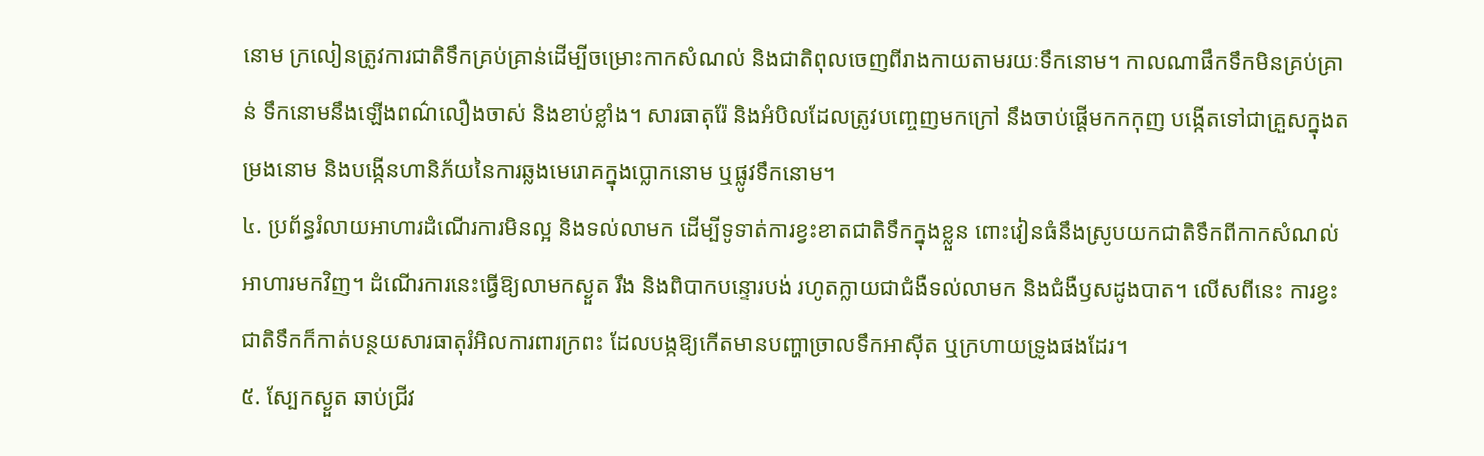នោម ក្រលៀនត្រូវការជាតិទឹកគ្រប់គ្រាន់ដើម្បីចម្រោះកាកសំណល់ និងជាតិពុលចេញពីរាងកាយតាមរយៈទឹកនោម។ កាលណាផឹកទឹកមិនគ្រប់គ្រាន់ ទឹកនោមនឹងឡើងពណ៌លឿងចាស់ និងខាប់ខ្លាំង។ សារធាតុរ៉ែ និងអំបិលដែលត្រូវបញ្ចេញមកក្រៅ នឹងចាប់ផ្តើមកកកុញ បង្កើតទៅជាគ្រួសក្នុងតម្រងនោម និងបង្កើនហានិភ័យនៃការឆ្លងមេរោគក្នុងប្លោកនោម ឬផ្លូវទឹកនោម។
៤. ប្រព័ន្ធរំលាយអាហារដំណើរការមិនល្អ និងទល់លាមក ដើម្បីទូទាត់ការខ្វះខាតជាតិទឹកក្នុងខ្លួន ពោះវៀនធំនឹងស្រូបយកជាតិទឹកពីកាកសំណល់អាហារមកវិញ។ ដំណើរការនេះធ្វើឱ្យលាមកស្ងួត រឹង និងពិបាកបន្ទោរបង់ រហូតក្លាយជាជំងឺទល់លាមក និងជំងឺឫសដូងបាត។ លើសពីនេះ ការខ្វះជាតិទឹកក៏កាត់បន្ថយសារធាតុរំអិលការពារក្រពះ ដែលបង្កឱ្យកើតមានបញ្ហាច្រាលទឹកអាស៊ីត ឬក្រហាយទ្រូងផងដែរ។
៥. ស្បែកស្ងួត ឆាប់ជ្រីវ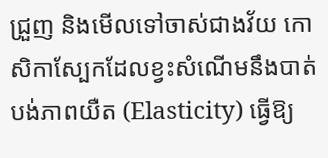ជ្រួញ និងមើលទៅចាស់ជាងវ័យ កោសិកាស្បែកដែលខ្វះសំណើមនឹងបាត់បង់ភាពយឺត (Elasticity) ធ្វើឱ្យ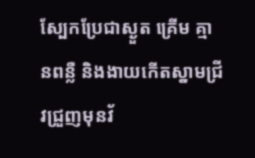ស្បែកប្រែជាស្ងួត គ្រើម គ្មានពន្លឺ និងងាយកើតស្នាមជ្រីវជ្រួញមុនវ័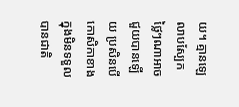យ។ គ្មានឡេលាបស្បែកថ្លៃៗណាអាចជួយបានឡើយ ប្រសិនបើកោសិកាខាងក្នុងមិនទទួលបានជាតិ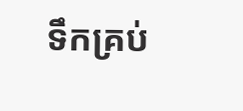ទឹកគ្រប់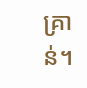គ្រាន់។